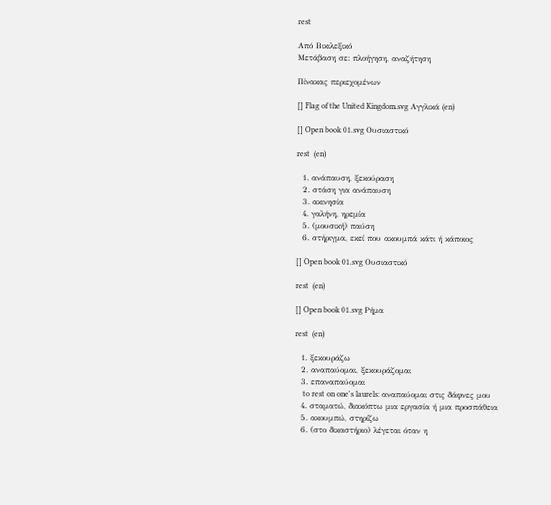rest

Από Βικιλεξικό
Μετάβαση σε: πλοήγηση, αναζήτηση

Πίνακας περιεχομένων

[] Flag of the United Kingdom.svg Αγγλικά (en)

[] Open book 01.svg Ουσιαστικό

rest  (en)

  1. ανάπαυση, ξεκούραση
  2. στάση για ανάπαυση
  3. ακινησία
  4. γαλήνη, ηρεμία
  5. (μουσική) παύση
  6. στήριγμα, εκεί που ακουμπά κάτι ή κάποιος

[] Open book 01.svg Ουσιαστικό

rest  (en)

[] Open book 01.svg Ρήμα

rest  (en)

  1. ξεκουράζω
  2. αναπαύομαι, ξεκουράζομαι
  3. επαναπαύομαι
    to rest on one's laurels: αναπαύομαι στις δάφνες μου
  4. σταματώ, διακόπτω μια εργασία ή μια προσπάθεια
  5. ακουμπώ, στηρίζω
  6. (στο δικαστήριο) λέγεται όταν η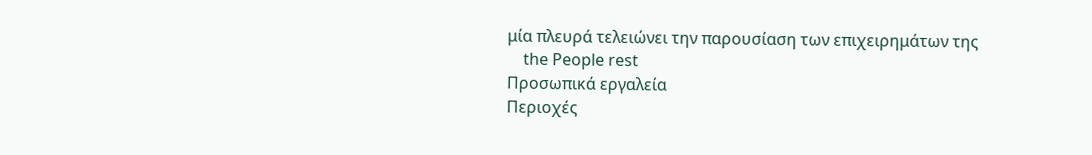μία πλευρά τελειώνει την παρουσίαση των επιχειρημάτων της
    the People rest
Προσωπικά εργαλεία
Περιοχές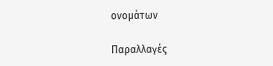ονομάτων

Παραλλαγές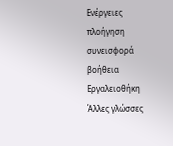Ενέργειες
πλοήγηση
συνεισφορά
βοήθεια
Εργαλειοθήκη
Άλλες γλώσσες